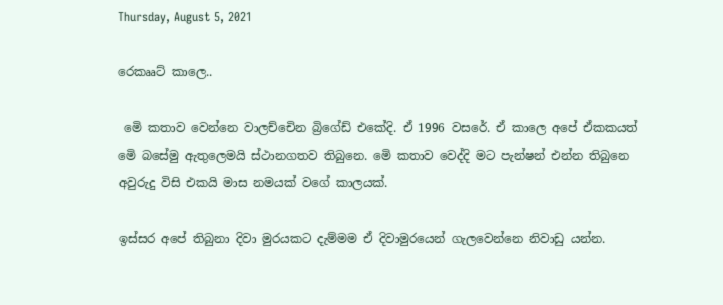Thursday, August 5, 2021

රෙකෲට් කාලෙ..

 මෙි කතාව වෙන්නෙ වාලච්චෙින බ්‍රිගේඩ් එකේදි. ඒ 1996 වසරේ. ඒ කාලෙ අපේ ඒකකයත් මෙි බසේමු ඇතුලෙමයි ස්ථානගතව තිබුනෙ. මෙි කතාව වෙද්දි මට පැන්ෂන් එන්න තිබුනෙ අවුරුදු විසි එකයි මාස නමයක් වගේ කාලයක්.

ඉස්සර අපේ තිබුනා දිවා මුරයකට දැම්මම ඒ දිවාමුරයෙන් ගැලවෙන්නෙ නිවාඩු යන්න.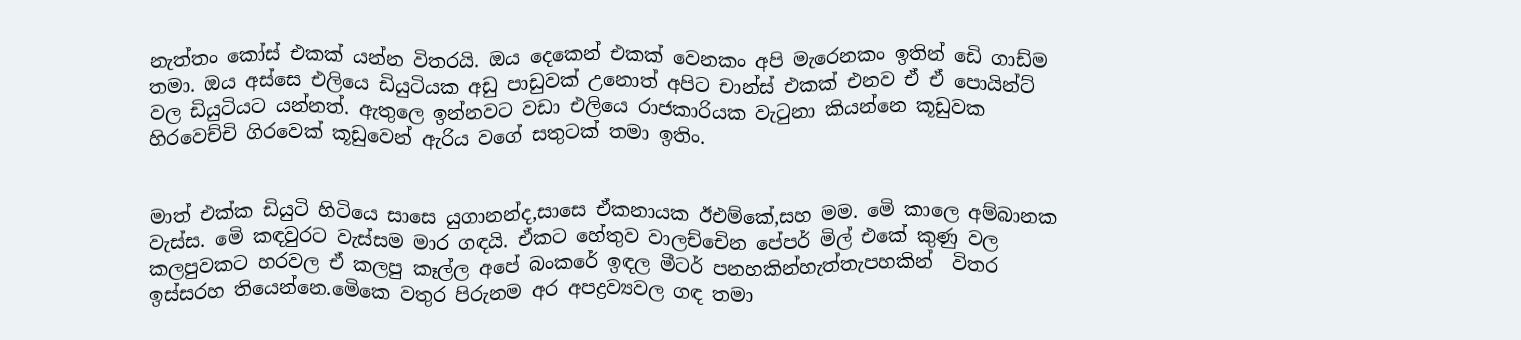නැත්තං කෝස් එකක් යන්න විතරයි. ඔය දෙකෙන් එකක් වෙනකං අපි මැරෙනකං ඉතින් ඩෙි ගාඩ්ම තමා. ඔය අස්සෙ එලියෙ ඩියුටියක අඩු පාඩුවක් උනොත් අපිට චාන්ස් එකක් එනව ඒ ඒ පොයින්ට් වල ඩියුටියට යන්නත්. ඇතුලෙ ඉන්නවට වඩා එලියෙ රාජකාරියක වැටුනා කියන්නෙ කූඩුවක හිරවෙච්චි ගිරවෙක් කූඩුවෙන් ඇරිය වගේ සතුටක් තමා ඉතිං.


මාත් එක්ක ඩියුටි හිටියෙ සාසෙ යුගානන්ද,සාසෙ ඒකනායක ඊඑම්කේ,සහ මම. මෙි කාලෙ අම්බානක වැස්ස. මෙි කඳවුරට වැස්සම මාර ගඳයි. ඒකට හේතුව වාලච්චෙින පේපර් මිල් එකේ කුණු වල කලපුවකට හරවල ඒ කලපු කෑල්ල අපේ බංකරේ ඉඳල මීටර් පනහකින්හැත්තැපහකින්  විතර ඉස්සරහ තියෙන්නෙ.මෙිකෙ වතුර පිරුනම අර අපද්‍රව්‍යවල ගඳ තමා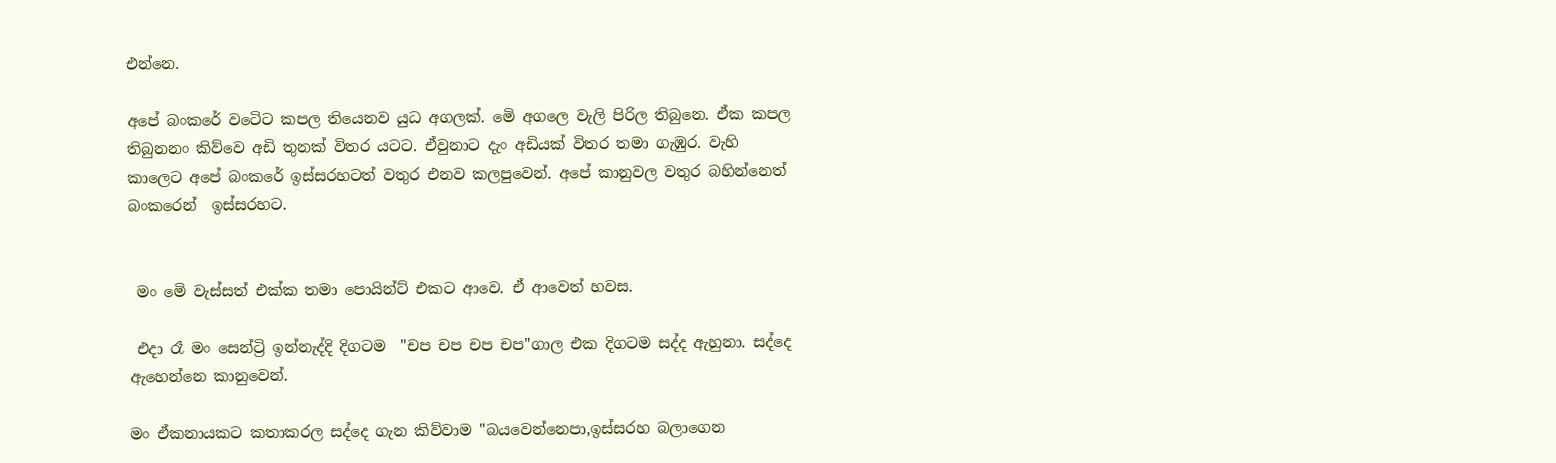එන්නෙ.

අපේ බංකරේ වටෙිට කපල තියෙනව යුධ අගලක්. මෙි අගලෙ වැලි පිරිල තිබුනෙ. ඒක කපල තිබුනනං කිව්වෙ අඩි තුනක් විතර යටට. ඒවුනාට දැං අඩියක් විතර තමා ගැඹුර. වැහි කාලෙට අපේ බංකරේ ඉස්සරහටත් වතුර එනව කලපුවෙන්. අපේ කානුවල වතුර බහින්නෙත් බංකරෙන්  ඉස්සරහට.


 මං මෙි වැස්සත් එක්ක තමා පොයින්ට් එකට ආවෙ. ඒ ආවෙත් හවස.

 එදා රෑ මං සෙන්ට්‍රි ඉන්නැද්දි දිගටම  "චප චප චප චප"ගාල එක දිගටම සද්ද ඇහුනා. සද්දෙ ඇහෙන්නෙ කානුවෙන්.

මං ඒකනායකට කතාකරල සද්දෙ ගැන කිව්වාම "බයවෙන්නෙපා,ඉස්සරහ බලාගෙන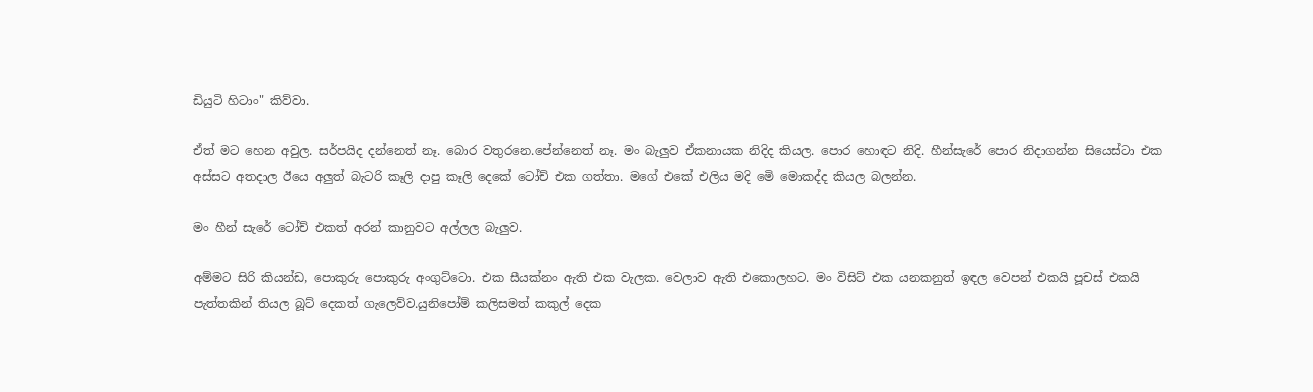ඩියුටි හිටාං" කිව්වා.

ඒත් මට හෙන අවුල. සර්පයිද දන්නෙත් නෑ. බොර වතුරනෙ.පේන්නෙත් නෑ. මං බැලුව ඒකනායක නිදිද කියල. පොර හොඳට නිදි. හීන්සැරේ පොර නිදාගන්න සියෙස්ටා එක අස්සට අතදාල ඊයෙ අලුත් බැටරි කෑලි දාපු කෑලි දෙකේ ටෝච් එක ගත්තා. මගේ එකේ එලිය මදි මෙි මොකද්ද කියල බලන්න.

මං හීන් සැරේ ටෝච් එකත් අරන් කානුවට අල්ලල බැලුව.

අම්මට සිරි කියන්ඩ, පොකුරු පොකුරු අංගුට්ටො. එක සීයක්නං ඇති එක වැලක. වෙලාව ඇති එකොලහට. මං විසිට් එක යනකනුත් ඉඳල වෙපන් එකයි පූචස් එකයි පැත්තකින් තියල බූට් දෙකත් ගැලෙව්ව.යුනිපෝම් කලිසමත් කකුල් දෙක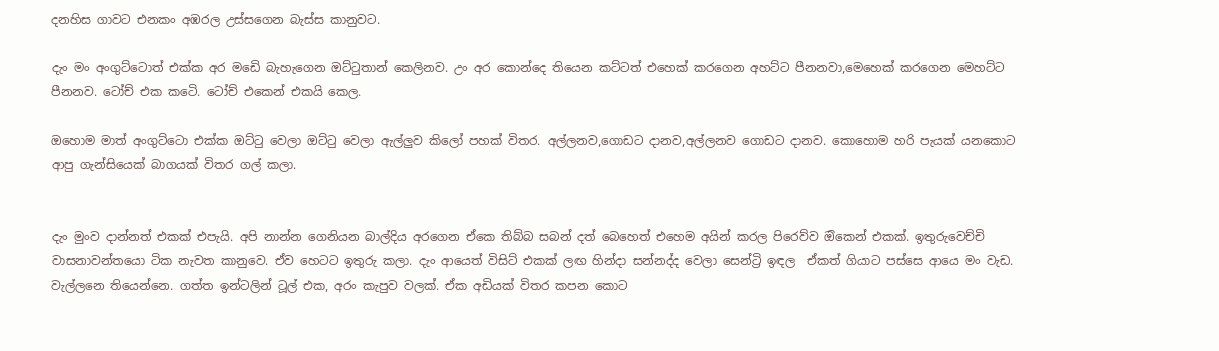දනහිස ගාවට එනකං අඹරල උස්සගෙන බැස්ස කානුවට.

දැං මං අංගුට්ටොත් එක්ක අර මඩෙි බැහැගෙන ඔට්ටුතාන් කෙලිනව. උං අර කොන්දෙ තියෙන කට්ටත් එහෙක් කරගෙන අහට්ට පීනනවා,මෙහෙක් කරගෙන මෙහට්ට පීනනව. ටෝච් එක කටෙි. ටෝච් එකෙන් එකයි කෙල.

ඔහොම මාත් අංගුට්ටො එක්ක ඔට්ටු වෙලා ඔට්ටු වෙලා ඇල්ලුව කිලෝ පහක් විතර. අල්ලනව,ගොඩට දානව,අල්ලනව ගොඩට දානව. කොහොම හරි පැයක් යනකොට ආපු ගැන්සියෙක් බාගයක් විතර ගල් කලා.


දැං මුංව දාන්නත් එකක් එපැයි. අපි නාන්න ගෙනියන බාල්දිය අරගෙන ඒකෙ තිබ්බ සබන් දත් බෙහෙත් එහෙම අයින් කරල පිරෙව්ව ඔිකෙන් එකක්. ඉතුරුවෙච්චි වාසනාවන්තයො ටික නැවත කානුවෙ. ඒව හෙටට ඉතුරු කලා. දැං ආයෙත් විසිට් එකක් ලඟ හින්දා සන්නද්ද වෙලා සෙන්ට්‍රි ඉඳල  ඒකත් ගියාට පස්සෙ ආයෙ මං වැඩ. වැල්ලනෙ තියෙන්නෙ. ගත්ත ඉන්ටලින් ටූල් එක, අරං කැපුව වලක්. ඒක අඩියක් විතර කපන කොට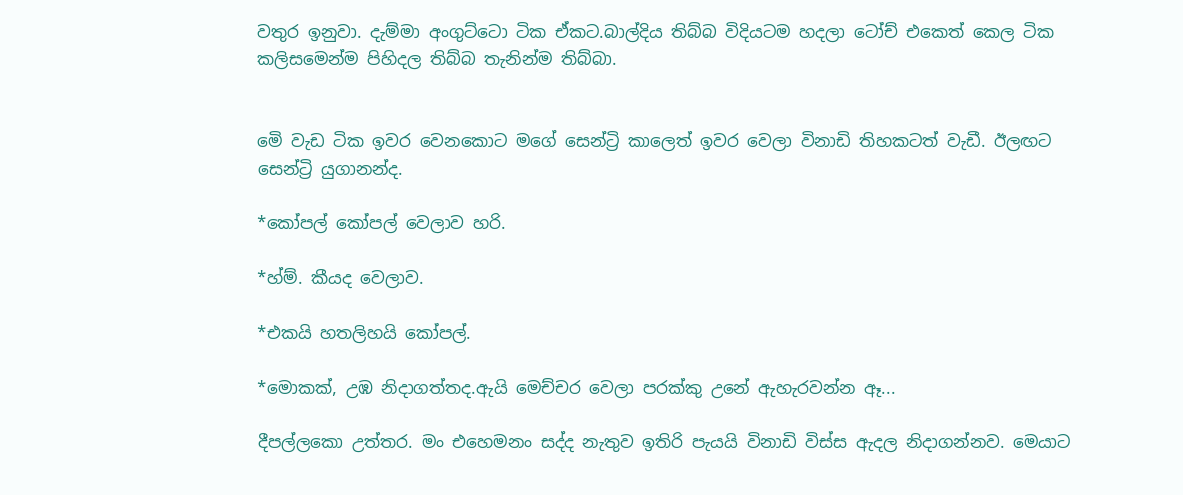වතුර ඉනුවා. දැම්මා අංගුට්ටො ටික ඒකට.බාල්දිය තිබ්බ විදියටම හදලා ටෝච් එකෙත් කෙල ටික කලිසමෙන්ම පිහිදල තිබ්බ තැනින්ම තිබ්බා.


මෙි වැඩ ටික ඉවර වෙනකොට මගේ සෙන්ට්‍රි කාලෙත් ඉවර වෙලා විනාඩි තිහකටත් වැඩී. ඊලඟට සෙන්ට්‍රි යුගානන්ද.

*කෝපල් කෝපල් වෙලාව හරි.

*හ්ම්. කීයද වෙලාව.

*එකයි හතලිහයි කෝපල්.

*මොකක්, උඹ නිදාගත්තද.ඇයි මෙච්චර වෙලා පරක්කු උනේ ඇහැරවන්න ඈ...

දීපල්ලකො උත්තර. මං එහෙමනං සද්ද නැතුව ඉතිරි පැයයි විනාඩි විස්ස ඇදල නිදාගන්නව. මෙයාට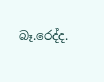බෑ.රෙද්ද.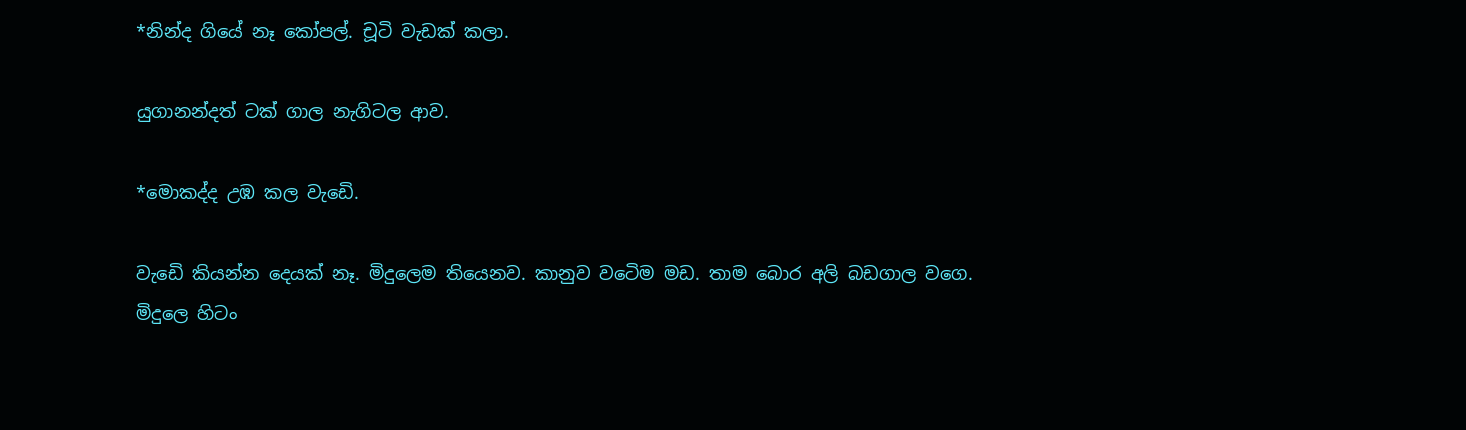*නින්ද ගියේ නෑ කෝපල්. චූටි වැඩක් කලා.

යුගානන්දත් ටක් ගාල නැගිටල ආව.

*මොකද්ද උඹ කල වැඩෙි.

වැඩෙි කියන්න දෙයක් නෑ. මිදුලෙම තියෙනව. කානුව වටෙිම මඩ. තාම බොර අලි බඩගාල වගෙ. මිදුලෙ හිටං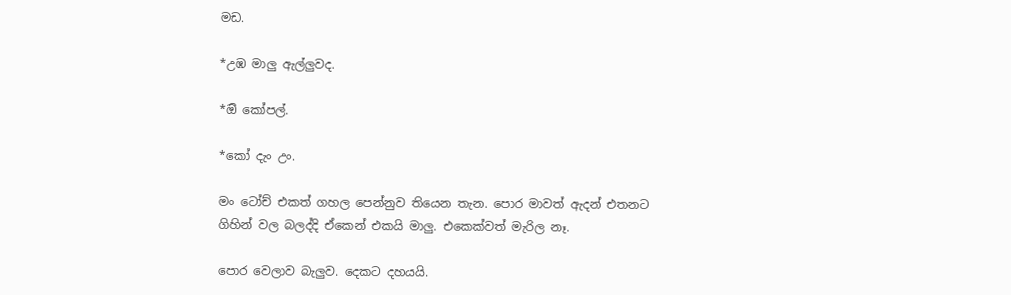මඩ.

*උඹ මාලු ඇල්ලුවද.

*ඔි කෝපල්.

*කෝ දැං උං.

මං ටෝච් එකත් ගහල පෙන්නුව තියෙන තැන. පොර මාවත් ඇදන් එතනට ගිහින් වල බලද්දි ඒකෙන් එකයි මාලු. එකෙක්වත් මැරිල නෑ.

පොර වෙලාව බැලුව. දෙකට දහයයි.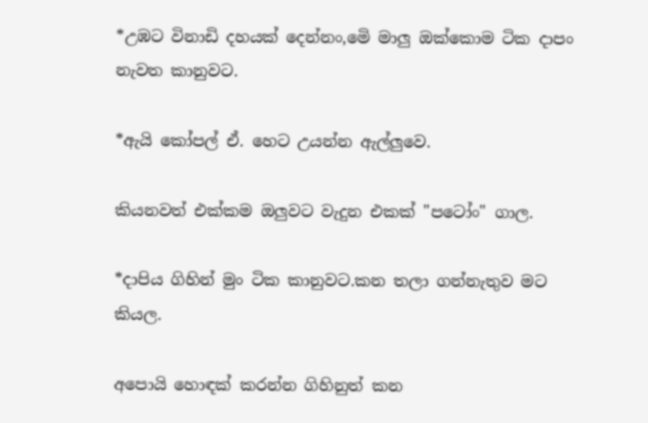*උඹට විනාඩි දහයක් දෙන්නං,මෙි මාලු ඔක්කොම ටික දාපං නැවත කානුවට.

*ඇයි කෝපල් ඒ. හෙට උයන්න ඇල්ලුවෙ.

කියනවත් එක්කම ඔලුවට වැදුන එකක් "පටෝං" ගාල.

*දාපිය ගිහින් මුං ටික කානුවට.කන තලා ගන්නැතුව මට කියල.

අපොයි හොඳක් කරන්න ගිහිනුත් කන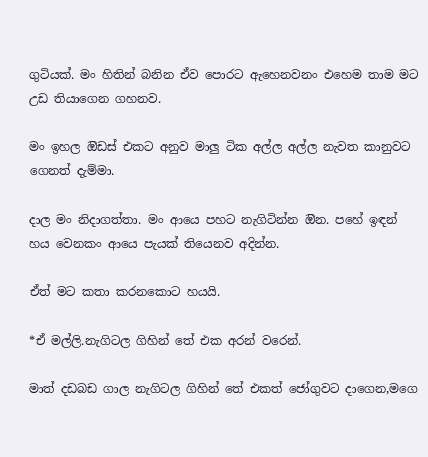ගුටියක්. මං හිතින් බනින ඒව පොරට ඇහෙනවනං එහෙම තාම මට උඩ තියාගෙන ගහනව.

මං ඉහල ඔිඩස් එකට අනුව මාලු ටික අල්ල අල්ල නැවත කානුවට ගෙනත් දැම්මා.

දාල මං නිදාගත්තා. මං ආයෙ පහට නැගිටින්න ඔින. පහේ ඉඳන් හය වෙනකං ආයෙ පැයක් තියෙනව අදින්න.

ඒත් මට කතා කරනකොට හයයි.

*ඒ මල්ලි.නැගිටල ගිහින් තේ එක අරන් වරෙන්.

මාත් දඩබඩ ගාල නැගිටල ගිහින් තේ එකත් ජෝගුවට දාගෙන,මගෙ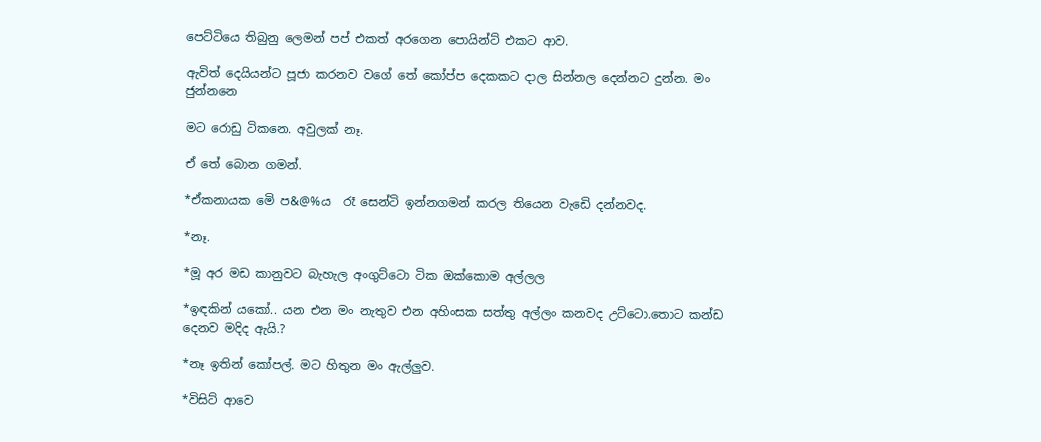පෙට්ටියෙ තිබුනු ලෙමන් පප් එකත් අරගෙන පොයින්ට් එකට ආව.

ඇවිත් දෙයියන්ට පූජා කරනව වගේ තේ කෝප්ප දෙකකට දාල සින්නල දෙන්නට දුන්න. මං ජුන්නනෙ

මට රොඩු ටිකනෙ. අවුලක් නෑ.

ඒ තේ බොන ගමන්.

*ඒකනායක මෙි ප&@%ය  රෑ සෙන්ටි ඉන්නගමන් කරල තියෙන වැඩෙි දන්නවද.

*නෑ.

*මූ අර මඩ කානුවට බැහැල අංගුට්ටො ටික ඔක්කොම අල්ලල

*ඉඳකින් යකෝ.. යන එන මං නැතුව එන අහිංසක සත්තු අල්ලං කනවද උට්ටො.තොට කන්ඩ දෙනව මදිද ඇයි.?

*නෑ ඉතින් කෝපල්. මට හිතුන මං ඇල්ලුව.

*විසිට් ආවෙ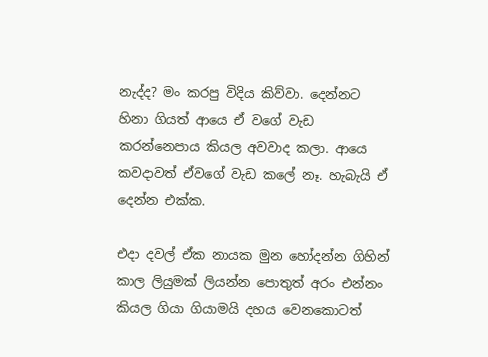නැද්ද? මං කරපු විදිය කිව්වා. දෙන්නට හිනා ගියත් ආයෙ ඒ වගේ වැඩ කරන්නෙපාය කියල අවවාද කලා. ආයෙ කවදාවත් ඒවගේ වැඩ කලේ නෑ. හැබැයි ඒ දෙන්න එක්ක.

එදා දවල් ඒක නායක මුන හෝදන්න ගිහින් කාල ලියුමක් ලියන්න පොතුත් අරං එන්නං කියල ගියා ගියාමයි දහය වෙනකොටත්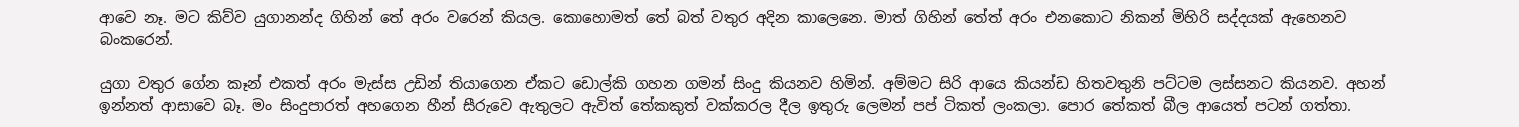ආවෙ නෑ. මට කිව්ව යුගානන්ද ගිහින් තේ අරං වරෙන් කියල. කොහොමත් තේ බත් වතුර අදින කාලෙනෙ. මාත් ගිහින් තේත් අරං එනකොට නිකන් මිහිරි සද්දයක් ඇහෙනව බංකරෙන්.

යුගා වතුර ගේන කෑන් එකත් අරං මැස්ස උඩින් තියාගෙන ඒකට ඩොල්කි ගහන ගමන් සිංදු කියනව හිමින්. අම්මට සිරි ආයෙ කියන්ඩ හිතවතුනි පට්ටම ලස්සනට කියනව. අහන් ඉන්නත් ආසාවෙ බෑ. මං සිංදුපාරත් අහගෙන හීන් සීරුවෙ ඇතුලට ඇවිත් තේකකුත් වක්කරල දීල ඉතුරු ලෙමන් පප් ටිකත් ලංකලා. පොර තේකත් බීල ආයෙත් පටන් ගත්තා.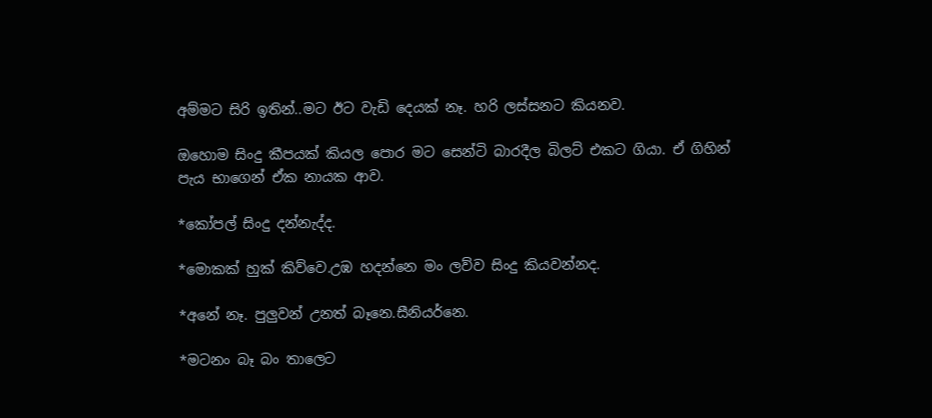අම්මට සිරි ඉතින්..මට ඊට වැඩි දෙයක් නෑ. හරි ලස්සනට කියනව.

ඔහොම සිංදු කීපයක් කියල පොර මට සෙන්ටි බාරදීල බිලට් එකට ගියා. ඒ ගිහින් පැය භාගෙන් ඒක නායක ආව.

*කෝපල් සිංදු දන්නැද්ද.

*මොකක් හුක් කිව්වෙ.උඹ හදන්නෙ මං ලව්ව සිංදු කියවන්නද.

*අනේ නෑ. පුලුවන් උනත් බෑනෙ.සීනියර්නෙ.

*මටනං බෑ බං තාලෙට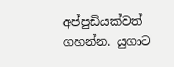අප්පුඩියක්වත් ගහන්න. යුගාට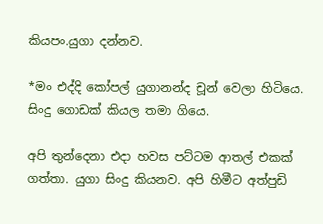කියපං.යුගා දන්නව.

*මං එද්දි කෝපල් යුගානන්ද චූන් වෙලා හිටියෙ. සිංදු ගොඩක් කියල තමා ගියෙ.

අපි තුන්දෙනා එදා හවස පට්ටම ආතල් එකක් ගත්තා. යුගා සිංදු කියනව. අපි හිමීට අත්පුඩි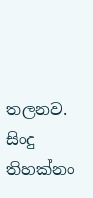තලනව. සිංදු තිහක්නං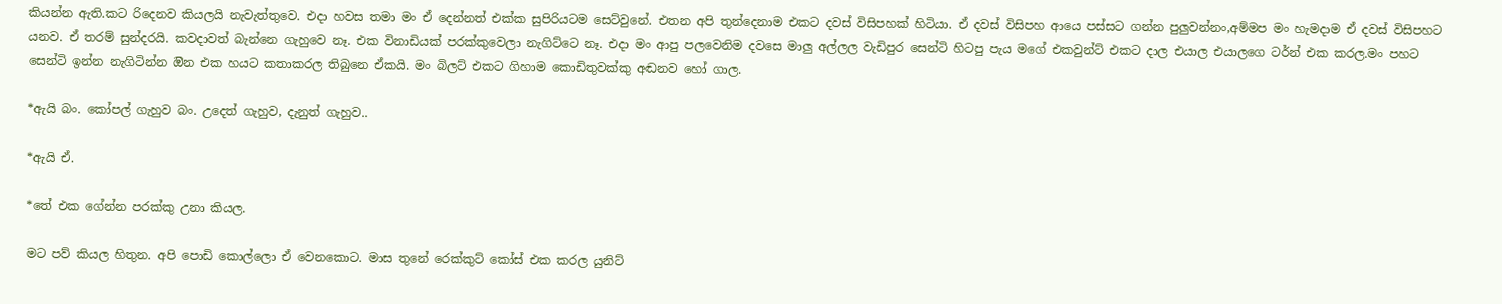කියන්න ඇති.කට රිදෙනව කියලයි නැවැත්තුවෙ. එදා හවස තමා මං ඒ දෙන්නත් එක්ක සුපිරියටම සෙට්වුනේ. එතන අපි තුන්දෙනාම එකට දවස් විසිපහක් හිටියා. ඒ දවස් විසිපහ ආයෙ පස්සට ගන්න පුලුවන්නං,අම්මප මං හැමදාම ඒ දවස් විසිපහට යනව. ඒ තරම් සුන්දරයි. කවදාවත් බැන්නෙ ගැහුවෙ නෑ. එක විනාඩියක් පරක්කුවෙලා නැගිට්ටෙ නෑ. එදා මං ආපු පලවෙනිම දවසෙ මාලු අල්ලල වැඩිපුර සෙන්ටි හිටපු පැය මගේ එකවුන්ට් එකට දාල එයාල එයාලගෙ ටර්න් එක කරල.මං පහට සෙන්ටි ඉන්න නැගිටින්න ඔින එක හයට කතාකරල තිබුනෙ ඒකයි. මං බිලට් එකට ගිහාම කොඩිතුවක්කු අඬනව හෝ ගාල.

*ඇයි බං. කෝපල් ගැහුව බං. උදෙත් ගැහුව, දැනුත් ගැහුව..

*ඇයි ඒ.

*තේ එක ගේන්න පරක්කු උනා කියල.

මට පව් කියල හිතුන. අපි පොඩි කොල්ලො ඒ වෙනකොට. මාස තුනේ රෙක්කුට් කෝස් එක කරල යුනිට්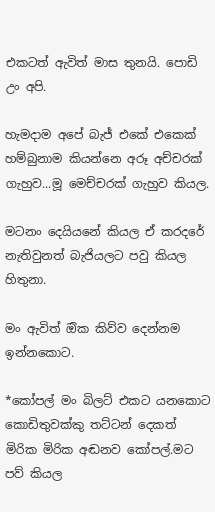එකටත් ඇවිත් මාස තුනයි. පොඩි උං අපි.

හැමදාම අපේ බැජ් එකේ එකෙක් හම්බුනාම කියන්නෙ අරූ අච්චරක් ගැහුව...මූ මෙච්චරක් ගැහුව කියල.

මටනං දෙයියනේ කියල ඒ කරදරේ නැතිවුනත් බැජියලට පවු කියල හිතුනා.

මං ඇවිත් ඔික කිව්ව දෙන්නම ඉන්නකොට.

*කෝපල් මං බිලට් එකට යනකොට කොඩිතුවක්කු තට්ටන් දෙකත් මිරික මිරික අඬනව කෝපල්.මට පව් කියල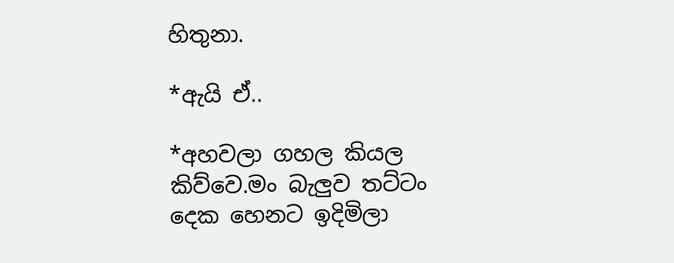හිතුනා.

*ඇයි ඒ..

*අහවලා ගහල කියල කිව්වෙ.මං බැලුව තට්ටං දෙක හෙනට ඉදිමිලා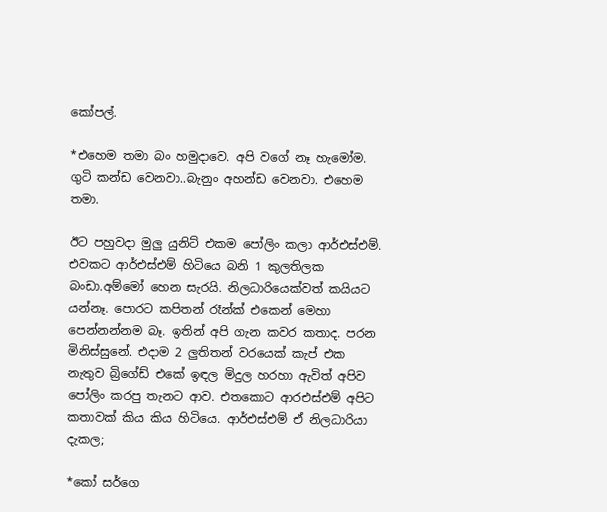කෝපල්.

*එහෙම තමා බං හමුදාවෙ. අපි වගේ නෑ හැමෝම. ගුටි කන්ඩ වෙනවා..බැනුං අහන්ඩ වෙනවා. එහෙම තමා.

ඊට පහුවදා මුලු යුනිට් එකම පෝලිං කලා ආර්එස්එම්. එවකට ආර්එස්එම් හිටියෙ බනි 1 කුලතිලක බංඩා.අම්මෝ හෙන සැරයි. නිලධාරියෙක්වත් කයියට යන්නෑ. පොරට කපිතන් රෑන්ක් එකෙන් මෙහා පෙන්නන්නම බෑ. ඉතින් අපි ගැන කවර කතාද. පරන මිනිස්සුනේ. එදාම 2 ලුතිතන් වරයෙක් කැප් එක නැතුව බ්‍රිගේඩ් එකේ ඉඳල මිදුල හරහා ඇවිත් අපිව පෝලිං කරපු තැනට ආව. එතකොට ආරඑස්එම් අපිට කතාවක් කිය කිය හිටියෙ. ආර්එස්එම් ඒ නිලධාරියා දැකල;

*කෝ සර්ගෙ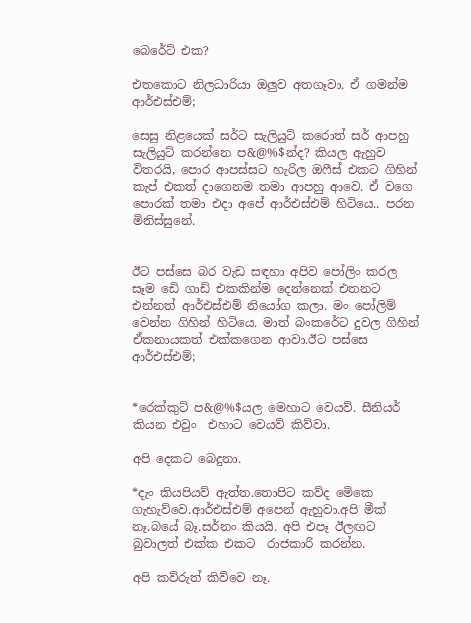බෙරේට් එක?

එතකොට නිලධාරියා ඔලුව අතගෑවා. ඒ ගමන්ම ආර්එස්එම්;

සෙසු නිළයෙක් සර්ට සැලියුට් කරොත් සර් ආපහු සැලියුට් කරන්නෙ ප&@%$න්ද? කියල ඇහුව විතරයි, පොර ආපස්සට හැරිල ඔෆීස් එකට ගිහින් කැප් එකත් දාගෙනම තමා ආපහු ආවෙ. ඒ වගෙ පොරක් තමා එදා අපේ ආර්එස්එම් හිටියෙ.. පරන මිනිස්සුනේ.


ඊට පස්සෙ බර වැඩ සඳහා අපිව පෝලිං කරල සෑම ඩෙි ගාඩ් එකකින්ම දෙන්නෙක් එතනට එන්නත් ආර්එස්එම් නියෝග කලා. මං පෝලිම් වෙන්න ගිහින් හිටියෙ. මාත් බංකරේට දුවල ගිහින් ඒකනායකත් එක්කගෙන ආවා.ඊට පස්සෙ ආර්එස්එම්;


*රෙක්කුට් ප&@%$යල මෙහාට වෙයව්. සීනියර් කියන එවුං  එහාට වෙයව් කිව්වා.

අපි දෙකට බෙදුනා.

*දැං කියපියව් ඇත්ත.තොපිට කව්ද මෙිකෙ ගැහැව්වෙ.ආර්එස්එම් අපෙන් ඇහුවා.අපි මීක් නෑ.බයේ බෑ.සර්නං කියයි. අපි එපෑ ඊලඟට බුවාලත් එක්ක එකට  රාජකාරි කරන්න.

අපි කව්රුත් කිව්වෙ නෑ.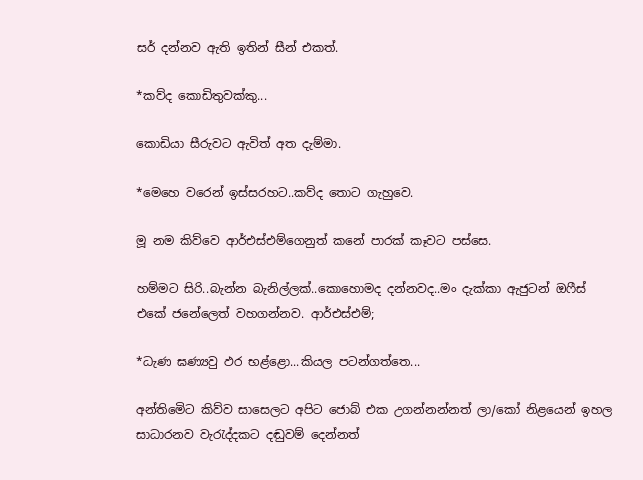සර් දන්නව ඇති ඉතින් සීන් එකත්.

*කව්ද කොඩිතුවක්කු...

කොඩියා සීරුවට ඇවිත් අත දැම්මා.

*මෙහෙ වරෙන් ඉස්සරහට..කව්ද තොට ගැහුවෙ.

මූ නම කිව්වෙ ආර්එස්එම්ගෙනුත් කනේ පාරක් කෑවට පස්සෙ.

හම්මට සිරි..බැන්න බැනිල්ලක්..කොහොමද දන්නවද..මං දැක්කා ඇජුටන් ඔෆීස් එකේ ජනේලෙත් වහගන්නව. ආර්එස්එම්;

*ධැණ ඝණ්‍යවු ඵර භළ්ළො...කියල පටන්ගත්තෙ...

අන්තිමෙිට කිව්ව සාසෙලට අපිට ජොබ් එක උගන්නන්නත් ලා/කෝ නිළයෙන් ඉහල සාධාරනව වැරැද්දකට දඬුවම් දෙන්නත්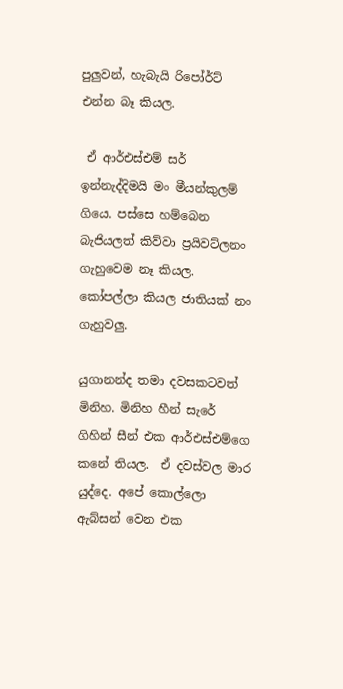පුලුවන්, හැබැයි රිපෝර්ට් එන්න බෑ කියල.

 ඒ ආර්එස්එම් සර් ඉන්නැද්දිමයි මං මීයන්කුලම් ගියෙ. පස්සෙ හම්බෙන බැජියලත් කිව්වා ප්‍රයිවට්ලනං ගැහුවෙම නෑ කියල. කෝපල්ලා කියල ජාතියක් නං ගැහුවලු.

යුගානන්ද තමා දවසකටවත් මිනිහ. මිනිහ හීන් සැරේ ගිහින් සීන් එක ආර්එස්එම්ගෙ කනේ තියල.  ඒ දවස්වල මාර යුද්දෙ. අපේ කොල්ලො ඇබ්සන් වෙන එක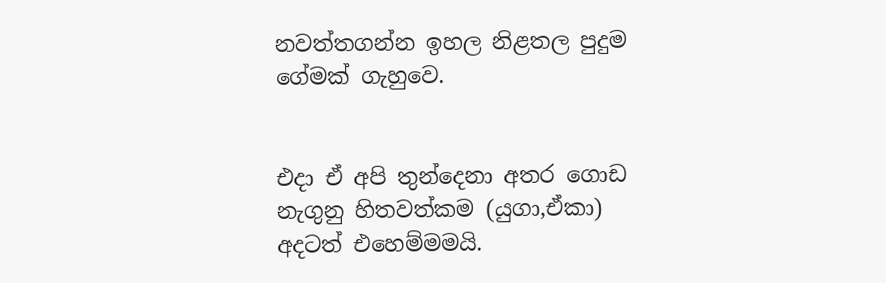නවත්තගන්න ඉහල නිළතල පුදුම ගේමක් ගැහුවෙ.


එදා ඒ අපි තුන්දෙනා අතර ගොඩ නැගුනු හිතවත්කම (යුගා,ඒකා) අදටත් එහෙම්මමයි.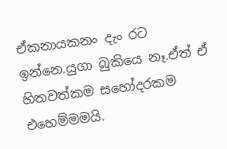ඒකනායකනං දැං රට ඉන්නෙ.යුගා බුකියෙ නෑ.ඒත් ඒ හිතවත්කම සහෝදරකම එහෙම්මමයි.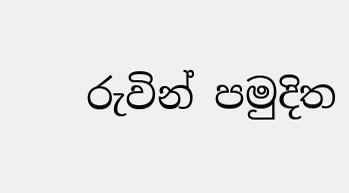රුවින් පමුදිත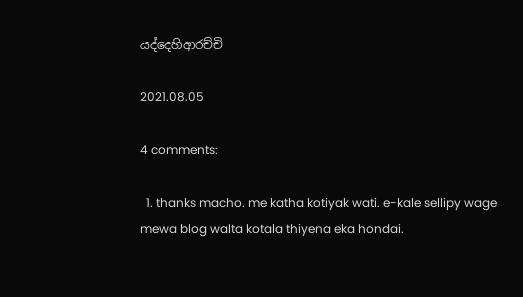යද්දෙහිආරච්චි

2021.08.05

4 comments:

  1. thanks macho. me katha kotiyak wati. e-kale sellipy wage mewa blog walta kotala thiyena eka hondai.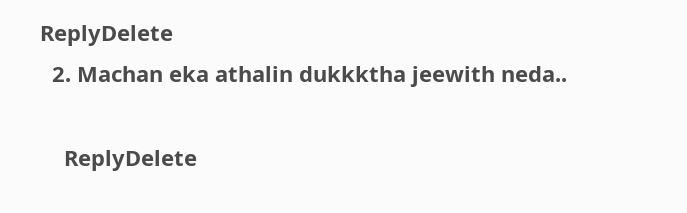ReplyDelete
  2. Machan eka athalin dukkktha jeewith neda..

    ReplyDelete